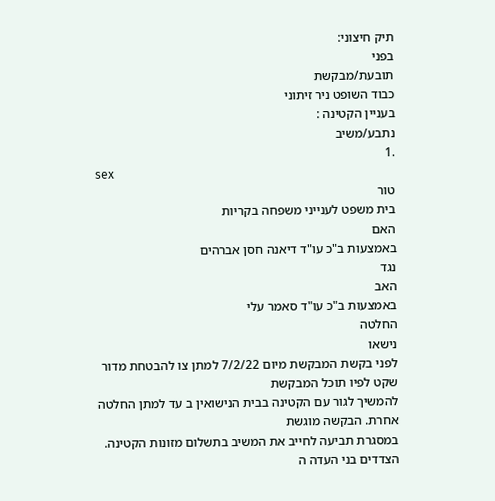תיק חיצוני:
בפני
תובעת/מבקשת
כבוד השופט ניר זיתוני
בעניין הקטינה :
נתבע/משיב
.1
sex
טור
בית משפט לענייני משפחה בקריות
האם
באמצעות ב"כ עו"ד דיאנה חסן אברהים
נגד
האב
באמצעות ב"כ עו"ד סאמר עלי
החלטה
נישאו
לפני בקשת המבקשת מיום 7/2/22 למתן צו להבטחת מדור שקט לפיו תוכל המבקשת
להמשיך לגור עם הקטינה בבית הנישואין ב עד למתן החלטה אחרת. הבקשה מוגשת
במסגרת תביעה לחייב את המשיב בתשלום מזונות הקטינה. הצדדים בני העדה ה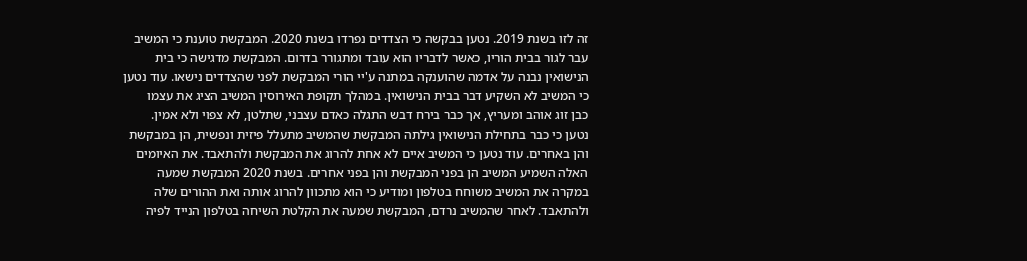זה לזו בשנת 2019. נטען בבקשה כי הצדדים נפרדו בשנת 2020. המבקשת טוענת כי המשיב
עבר לגור בבית הוריו, כאשר לדבריו הוא עובד ומתגורר בדרום. המבקשת מדגישה כי בית
הנישואין נבנה על אדמה שהוענקה במתנה ע'יי הורי המבקשת לפני שהצדדים נישאו. עוד נטען
כי המשיב לא השקיע דבר בבית הנישואין. במהלך תקופת האירוסין המשיב הציג את עצמו
כבן זוג אוהב ומעריץ, אך כבר בירח דבש התגלה כאדם עצבני, שתלטן, לא צפוי ולא אמין.
נטען כי כבר בתחילת הנישואין גילתה המבקשת שהמשיב מתעלל פיזית ונפשית, הן במבקשת
והן באחרים. עוד נטען כי המשיב איים לא אחת להרוג את המבקשת ולהתאבד. את האיומים
האלה השמיע המשיב הן בפני המבקשת והן בפני אחרים. בשנת 2020 המבקשת שמעה
במקרה את המשיב משוחח בטלפון ומודיע כי הוא מתכוון להרוג אותה ואת ההורים שלה
ולהתאבד. לאחר שהמשיב נרדם, המבקשת שמעה את הקלטת השיחה בטלפון הנייד לפיה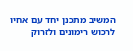המשיב מתכנן יחד עם אחיו לרכוש רימונים ולזרוק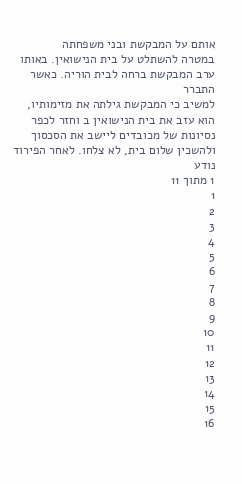אותם על המבקשת ובני משפחתה
במטרה להשתלט על בית הנישואין. באותו ערב המבקשת ברחה לבית הוריה. כאשר התברר
למשיב כי המבקשת גילתה את מזימותיו, הוא עזב את בית הנישואין ב וחזר לכפר
נסיונות של מכובדים ליישב את הסכסוך ולהשכין שלום בית, לא צלחו. לאחר הפירוד נודע
1 מתוך 11
1
2
3
4
5
6
7
8
9
10
11
12
13
14
15
16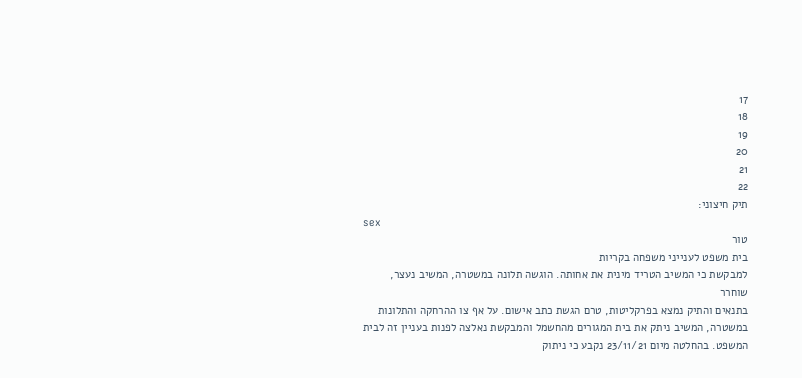17
18
19
20
21
22
תיק חיצוני:
sex
טור
בית משפט לענייני משפחה בקריות
למבקשת כי המשיב הטריד מינית את אחותה. הוגשה תלונה במשטרה, המשיב נעצר, שוחרר
בתנאים והתיק נמצא בפרקליטות, טרם הגשת כתב אישום. על אף צו ההרחקה והתלונות
במשטרה, המשיב ניתק את בית המגורים מהחשמל והמבקשת נאלצה לפנות בעניין זה לבית
המשפט. בהחלטה מיום 23/11/21 נקבע כי ניתוק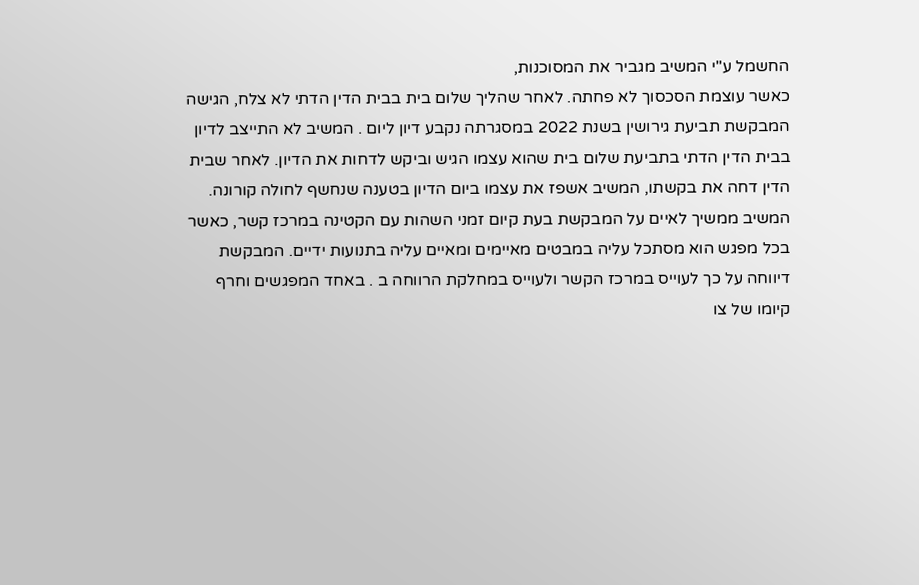החשמל ע"י המשיב מגביר את המסוכנות,
כאשר עוצמת הסכסוך לא פחתה. לאחר שהליך שלום בית בבית הדין הדתי לא צלח, הגישה
המבקשת תביעת גירושין בשנת 2022 במסגרתה נקבע דיון ליום . המשיב לא התייצב לדיון
בבית הדין הדתי בתביעת שלום בית שהוא עצמו הגיש וביקש לדחות את הדיון. לאחר שבית
הדין דחה את בקשתו, המשיב אשפז את עצמו ביום הדיון בטענה שנחשף לחולה קורונה.
המשיב ממשיך לאיים על המבקשת בעת קיום זמני השהות עם הקטינה במרכז קשר, כאשר
בכל מפגש הוא מסתכל עליה במבטים מאיימים ומאיים עליה בתנועות ידיים. המבקשת
דיווחה על כך לעוייס במרכז הקשר ולעוייס במחלקת הרווחה ב . באחד המפגשים וחרף
קיומו של צו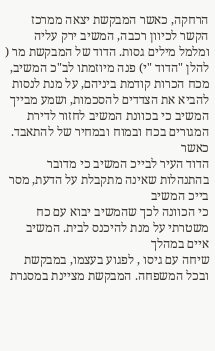הרחקה, כאשר המבקשת יצאה ממרכז הקשר לכיוון רכבה, המשיב ירק עליה
ומלמל מילים גסות. הדוד של המבקשת מר ( להלן "הדוד "י) פנה מיוזמתו לב"כ המשיב,
מכח הכרות קודמת ביניהם, על מנת לנסות להביא את הצדדים להסכמות, ושמע מבייך
המשיב כי בכוונת המשיב לחזור לדירת המגורים בכח ובמוח ובמחיר של להתאבד. כאשר
הדוד העיר לבייכ המשיב כי מדובר בהתנהלות שאינה מתקבלת על הדעת, מסר בייכ המשיב
כי הכוונה לכך שהמשיב יבוא עם כח משטרתי על מנת להיכנס לבית. המשיב איים במהלך
שיחה עם גיסו , לפגוע בעצמו, במבקשת ובכל המשפחה. המבקשת מציינת במסגרת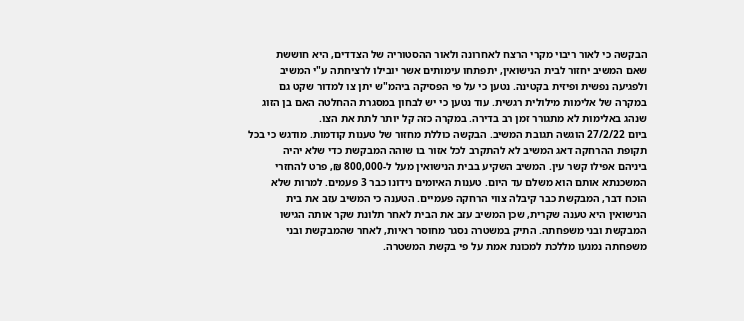הבקשה כי לאור ריבוי מקרי הרצח לאחרונה ולאור ההסטוריה של הצדדים, היא חוששת
שאם המשיב יחזור לבית הנישואין, יתפתחו עימותים אשר יובילו לרציחתה ע"י המשיב
ולפגיעה נפשית ופיזית בקטינה. נטען כי על פי הפסיקה ביהמ"ש יתן צו למדור שקט גם
במקרה של אלימות מילולית רגשית. עוד נטען כי יש לבחון במסגרת ההחלטה האם בן הזוג
שנהג באלימות לא מתגורר זמן רב בדירה. במקרה כזה קל יותר לתת את הצו.
ביום 27/2/22 הוגשה תגובת המשיב. הבקשה כוללת מחזור של טענות קודמות. מודגש כי בכל
תקופת ההרחקה דאג המשיב לא להתקרב לכל אזור בו שוהה המבקשת כדי שלא יהיה
ביניהם אפילו קשר עין. המשיב השקיע בבית הנישואין מעל ל-800,000 ₪, פרט להחזרי
המשכנתא אותם הוא משלם עד היום. טענות האיומים נידונו כבר 3 פעמים. למרות שלא
הוכח דבר, המבקשת כבר קיבלה צווי הרחקה פעמיים. הטענה כי המשיב עזב את בית
הנישואין היא טענה שקרית, שכן המשיב עזב את הבית לאחר תלונת שקר אותה הגישו
המבקשת ובני משפחתה. התיק במשטרה נסגר מחוסר ראיות, לאחר שהמבקשת ובני
משפחתה נמנעו מללכת למכונת אמת על פי בקשת המשטרה.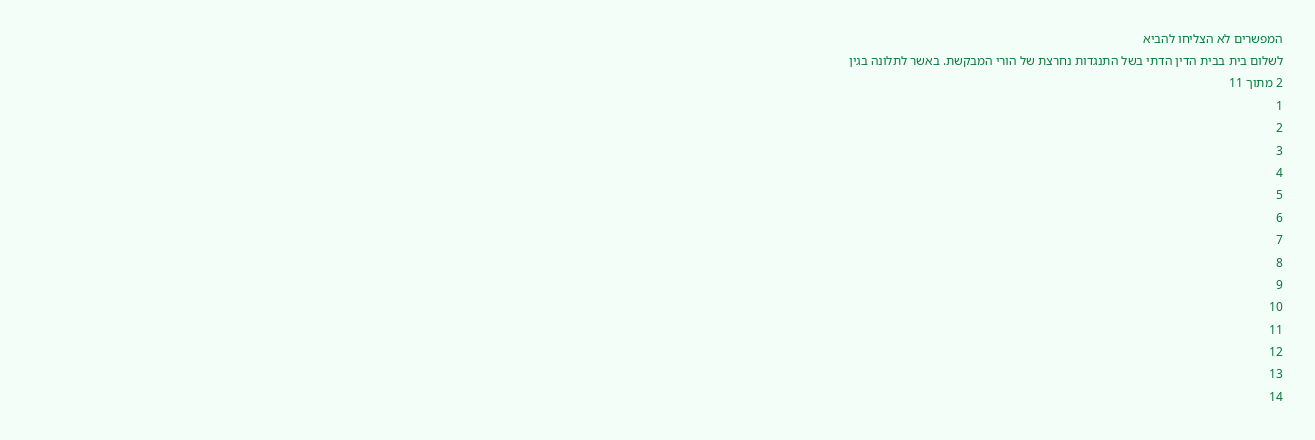המפשרים לא הצליחו להביא
לשלום בית בבית הדין הדתי בשל התנגדות נחרצת של הורי המבקשת. באשר לתלונה בגין
2 מתוך 11
1
2
3
4
5
6
7
8
9
10
11
12
13
14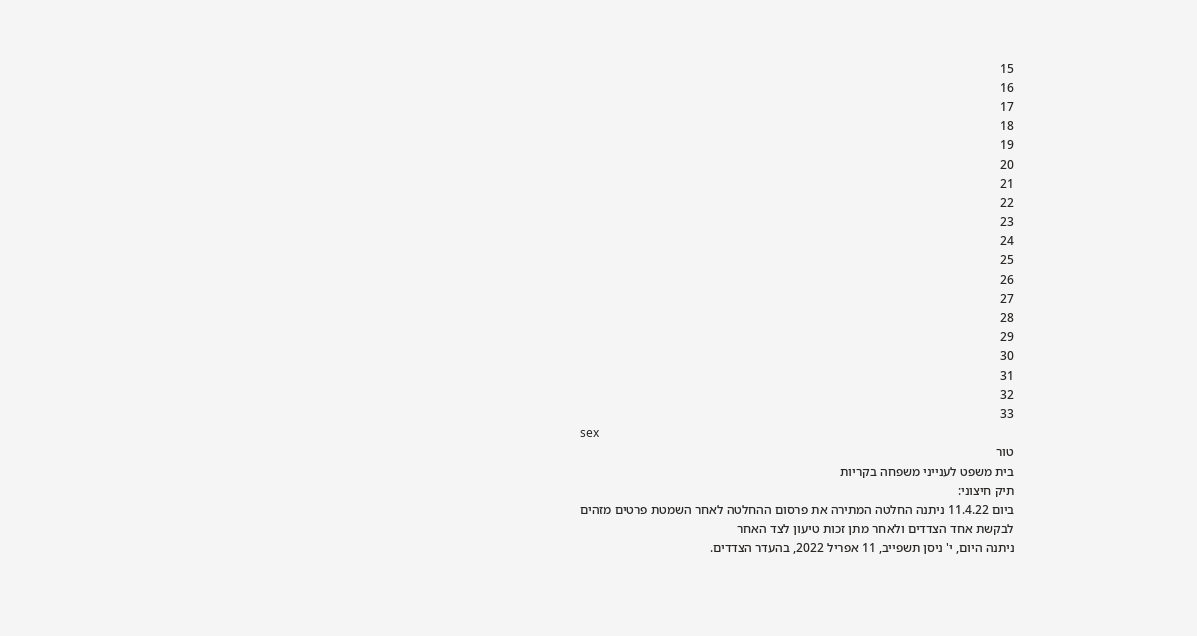15
16
17
18
19
20
21
22
23
24
25
26
27
28
29
30
31
32
33
sex
טור
בית משפט לענייני משפחה בקריות
תיק חיצוני:
ביום 11.4.22 ניתנה החלטה המתירה את פרסום ההחלטה לאחר השמטת פרטים מזהים
לבקשת אחד הצדדים ולאחר מתן זכות טיעון לצד האחר
ניתנה היום, י' ניסן תשפייב, 11 אפריל 2022, בהעדר הצדדים.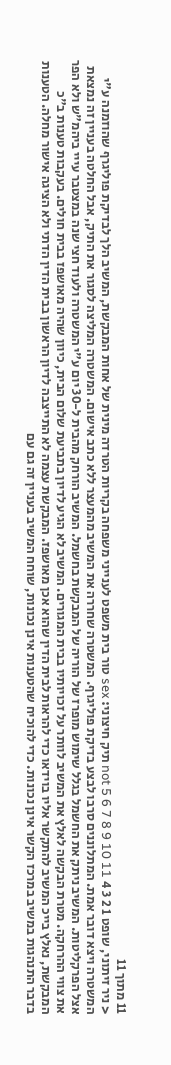11 מתוך 11
< ניר זיתוני, שופט 1 2 3 4 not 5 6 7 8 9 10 11 תיק חיצוני: sex טור בית משפט לענייני משפחה בקריות הטרדה מינית של אחות המבקשת, המשיב הלך לבדיקת פוליגרף שהוזמנה ע"י המשטרה ויצא דובר אמת. המתלוננים סרבו לבצע בדיקת פוליגרף. המשטרה שחררה את המשיב מהמעצר ללא כתב אישום. המשטרה המליצה לסגור את התיק, אבל החלטה בעניין זה נמצאת אצל הפרקליטות. המשיב ניתק את החשמל בגלל שימוש מופרז של הוריה של המבקשת בחשמל. המשיב הורחק מהבית ל-30 יום ע"י המשטרה ולעוד חצי שנה במצטבר עייי ביהמ"ש ולא הפר את צווי ההרחקה. מטרת הבקשה לאלץ את המשיב לוותר על זכויותיו בבית המגורים. המשיב לא הגיע לדיון בתביעת שלום הבית, כיוון שהיה מאושפז בבית חולים. בעקבות טענות ב"כ המבקשת, נאלץ בייכ המשיב להתקשר אליו בוידאו כדי להראות לבית הדין שהוא אכן מאושפז. המבקשת עצמה לא התייצבה לדיון הראשון בבית הדין הדתי ולא הציגה אישור מחלה. הטענות בדבר התנהגות במשיב במרכז הקשר אינן נכונות. כדי להוכיח שהטענות אינן נכונות, שוחח המשיב בעניין זה גם עם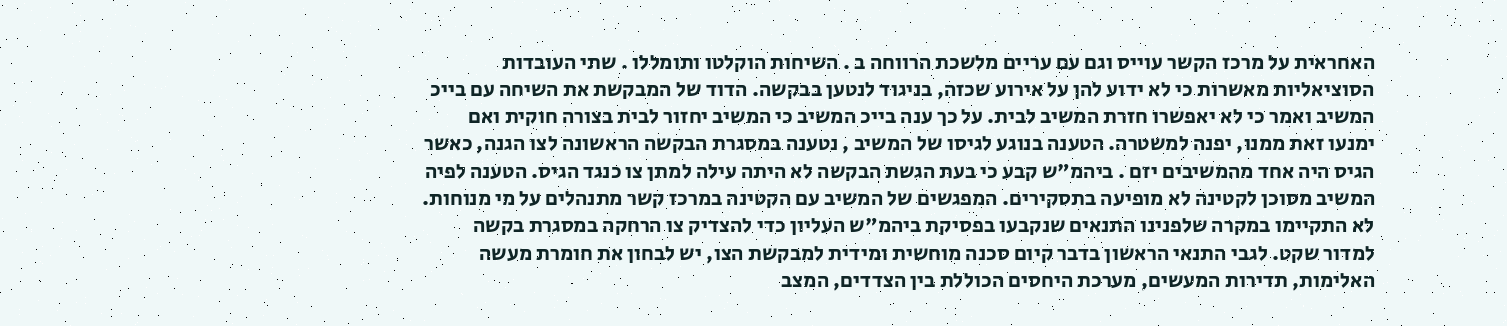האחראית על מרכז הקשר עוייס וגם עם עריים מלשכת הרווחה ב . השיחות הוקלטו ותומללו . שתי העובדות הסוציאליות מאשרות כי לא ידוע להן על אירוע שכזה, בניגוד לנטען בבקשה. הדוד של המבקשת את השיחה עם בייכ המשיב ואמר כי לא יאפשרו חזרת המשיב לבית. על כך ענה בייכ המשיב כי המשיב יחזור לבית בצורה חוקית ואם ימנעו זאת ממנו, יפנה למשטרה. הטענה בנוגע לגיסו של המשיב , נטענה במסגרת הבקשה הראשונה לצו הגנה, כאשר הגיס היה אחד מהמשיבים יזם . ביהמ"ש קבע כי בעת הגשת הבקשה לא היתה עילה למתן צו כנגד הגיס. הטענה לפיה המשיב מסוכן לקטינה לא מופיעה בתסקירים. המפגשים של המשיב עם הקטינה במרכז קשר מתנהלים על מי מנוחות. לא התקיימו במקרה שלפנינו התנאים שנקבעו בפסיקת ביהמ"ש העליון כדי להצדיק צו הרחקה במסגרת בקשה למדור שקט. לגבי התנאי הראשון בדבר קיום סכנה מוחשית ומידית למבקשת הצו, יש לבחון את חומרת מעשה האלימות, תדירות המעשים, מערכת היחסים הכוללת בין הצדדים, המצב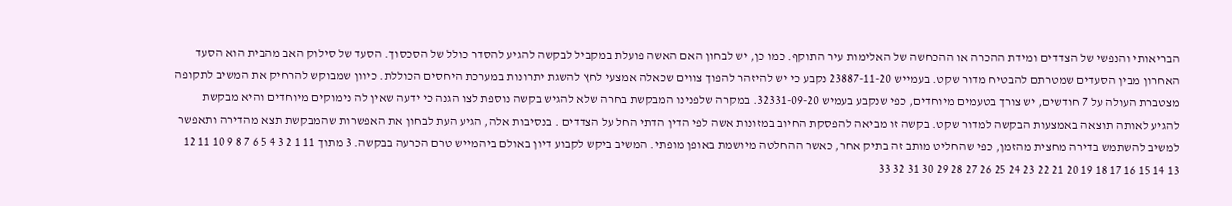הבריאותי והנפשי של הצדדים ומידת ההכרה או ההכחשה של האלימות עיר התוקף. כמו כן, יש לבחון האם האשה פועלת במקביל לבקשה להגיע להסדר כולל של הסכסוך. הסעד של סילוק האב מהבית הוא הסעד האחרון מבין הסעדים שמטרתם להבטיח מדור שקט. בעמייש 23887-11-20 נקבע כי יש להיזהר להפוך צווים שכאלה אמצעי לחץ להשגת יתרונות במערכת היחסים הכוללת. כיוון שמבוקש להרחיק את המשיב לתקופה מצטברת העולה על 7 חודשים, יש צורך בטעמים מיוחדים, כפי שנקבע בעמיש 32331-09-20. במקרה שלפנינו המבקשת בחרה שלא להגיש בקשה נוספת לצו הגנה כי ידעה שאין לה נימוקים מיוחדים והיא מבקשת להגיע לאותה תוצאה באמצעות הבקשה למדור שקט. בקשה זו מביאה להפסקת החיוב במזונות אשה לפי הדין הדתי החל על הצדדים . בנסיבות אלה, הגיע העת לבחון את האפשרות שהמבקשת תצא מהדירה ותאפשר למשיב להשתמש בדירה מחצית מהזמן, כפי שהחליט מותב זה בתיק אחר, כאשר ההחלטה מיושמת באופן מופתי. המשיב ביקש לקבוע דיון באולם ביהמייש טרם הכרעה בבקשה. 3 מתוך 11 1 2 3 4 5 6 7 8 9 10 11 12 13 14 15 16 17 18 19 20 21 22 23 24 25 26 27 28 29 30 31 32 33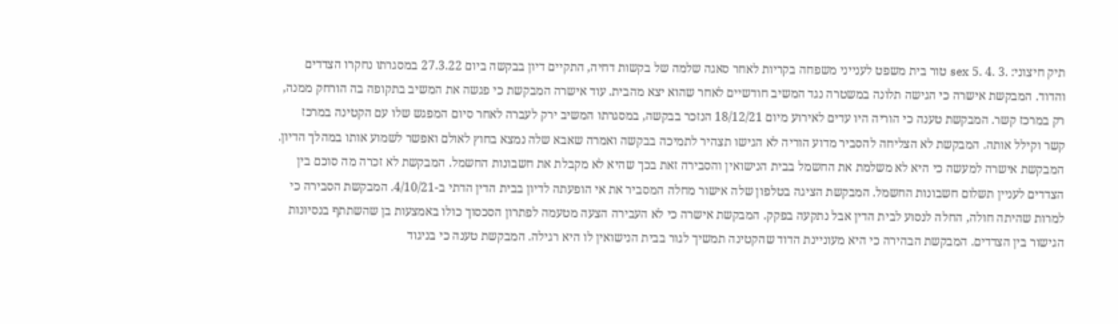תיק חיצוני: .3 .4 .5 sex טור בית משפט לענייני משפחה בקריות לאחר סאגה שלמה של בקשות דחיה, התקיים דיון בבקשה ביום 27.3.22 במסגרתו נחקרו הצדדים והדוד. המבקשת אישרה כי הגישה תלונה במשטרה נגד המשיב חודשיים לאחר שהוא יצא מהבית. עוד אישרה המבקשת כי פגשה את המשיב בתקופה בה הורחק ממנה, רק במרכז קשר. המבקשת טענה כי הוריה היו עדים לאירוע מיום 18/12/21 הנזכר בבקשה, במסגרתו המשיב ירק לעברה לאחר סיום המפגש שלו עם הקטינה במרכז קשר וקילל אותה. המבקשת לא הצליחה להסביר מדוע הוריה לא הגישו תצהיר לתמיכה בבקשה ואמרה שאבא שלה נמצא בחוץ לאולם ואפשר לשמוע אותו במהלך הדיון. המבקשת אישרה למעשה כי היא לא משלמת את החשמל בבית הנישואין והסבירה זאת בכך שהיא לא מקבלת את חשבונות החשמל. המבקשת לא זכרה מה סוכם בין הצדדים לעניין תשלום חשבונות החשמל. המבקשת הציגה בטלפון שלה אישור מחלה המסביר את אי הופעתה לדיון בבית הדין הדתי ב-4/10/21. המבקשת הסבירה כי למרות שהיתה חולה, החלה לנסוע לבית הדין אבל נתקעה בפקק. המבקשת אישרה כי לא העבירה הצעה מטעמה לפתרון הסכסוך כולו באמצעות בן שהשתתף בנסיונות הגישור בין הצדדים. המבקשת הבהירה כי היא מעוניינת הדוד שהקטינה תמשיך לגור בבית הנישואין לו היא רגילה. המבקשת טענה כי בניגוד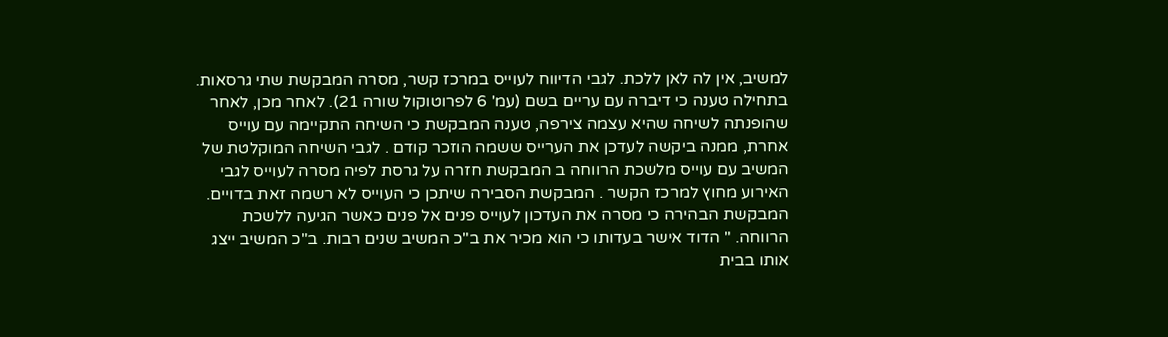למשיב, אין לה לאן ללכת. לגבי הדיווח לעוייס במרכז קשר, מסרה המבקשת שתי גרסאות. בתחילה טענה כי דיברה עם עריים בשם (עמ' 6 לפרוטוקול שורה 21). לאחר מכן, לאחר שהופנתה לשיחה שהיא עצמה צירפה, טענה המבקשת כי השיחה התקיימה עם עוייס אחרת, ממנה ביקשה לעדכן את הערייס ששמה הוזכר קודם . לגבי השיחה המוקלטת של המשיב עם עוייס מלשכת הרווחה ב המבקשת חזרה על גרסת לפיה מסרה לעוייס לגבי האירוע מחוץ למרכז הקשר . המבקשת הסבירה שיתכן כי העוייס לא רשמה זאת בדויים. המבקשת הבהירה כי מסרה את העדכון לעוייס פנים אל פנים כאשר הגיעה ללשכת הרווחה. " הדוד אישר בעדותו כי הוא מכיר את ב"כ המשיב שנים רבות. ב"כ המשיב ייצג אותו בבית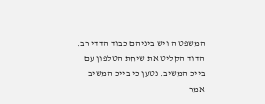המשפט ה ויש ביניהם כבוד הדדי רב. הדוד הקליט את שיחת הטלפון עם בייכ המשיב. נטען כי בייכ המשיב אמר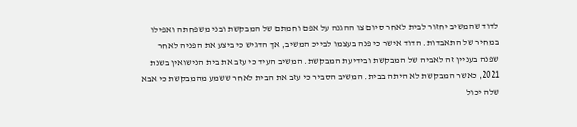לדוד שהמשיב יחזור לבית לאחר סיום צו ההגנה על אפם וחמתם של המבקשת ובני משפחתה ואפילו במחיר של התאבדות. הדוד אישר כי פנה בעצמו לבייכ המשיב, אך הדגיש כי ביצע את הפניה לאחר שפנה בעניין זה לאביה של המבקשת ובידיעת המבקשת. המשיב העיד כי עזב את בית הנישואין בשנת 2021, כאשר המבקשת לא היתה בבית. המשיב הסביר כי עזב את הבית לאחר ששמע מהמבקשת כי אבא שלה יכול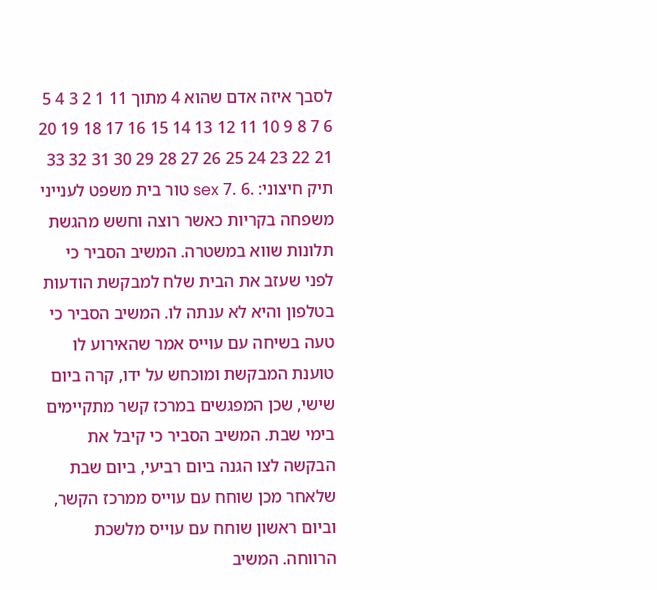לסבך איזה אדם שהוא 4 מתוך 11 1 2 3 4 5 6 7 8 9 10 11 12 13 14 15 16 17 18 19 20 21 22 23 24 25 26 27 28 29 30 31 32 33 תיק חיצוני: .6 .7 sex טור בית משפט לענייני משפחה בקריות כאשר רוצה וחשש מהגשת תלונות שווא במשטרה. המשיב הסביר כי לפני שעזב את הבית שלח למבקשת הודעות בטלפון והיא לא ענתה לו. המשיב הסביר כי טעה בשיחה עם עוייס אמר שהאירוע לו טוענת המבקשת ומוכחש על ידו, קרה ביום שישי, שכן המפגשים במרכז קשר מתקיימים בימי שבת. המשיב הסביר כי קיבל את הבקשה לצו הגנה ביום רביעי, ביום שבת שלאחר מכן שוחח עם עוייס ממרכז הקשר, וביום ראשון שוחח עם עוייס מלשכת הרווחה. המשיב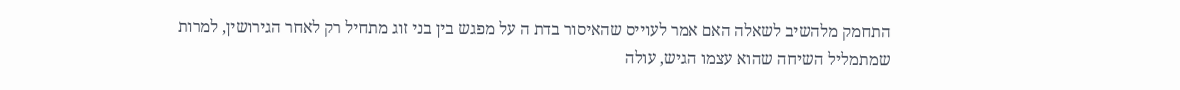התחמק מלהשיב לשאלה האם אמר לעוייס שהאיסור בדת ה על מפגש בין בני זוג מתחיל רק לאחר הגירושין, למרות שמתמליל השיחה שהוא עצמו הגיש, עולה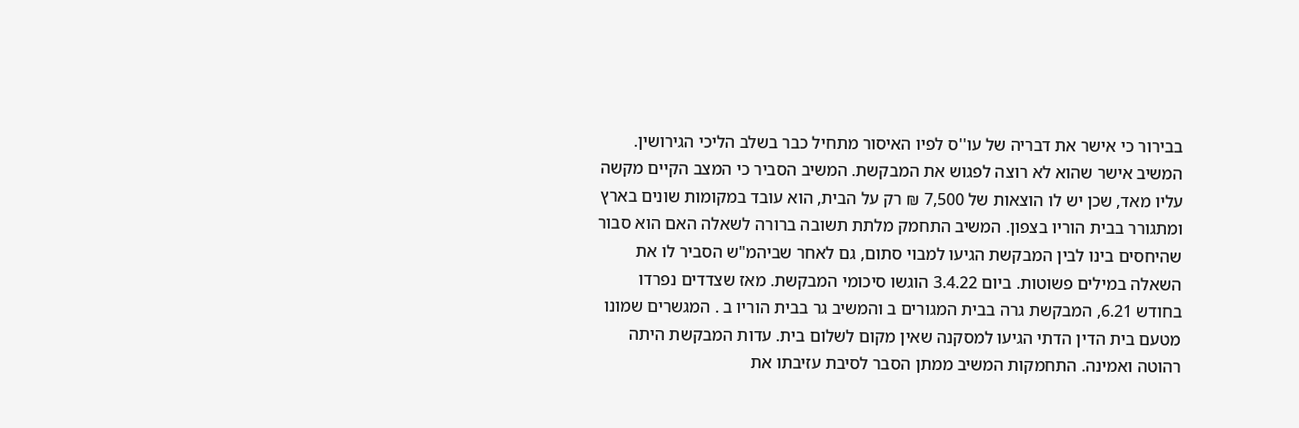בבירור כי אישר את דבריה של עו''ס לפיו האיסור מתחיל כבר בשלב הליכי הגירושין. המשיב אישר שהוא לא רוצה לפגוש את המבקשת. המשיב הסביר כי המצב הקיים מקשה עליו מאד, שכן יש לו הוצאות של 7,500 ₪ רק על הבית, הוא עובד במקומות שונים בארץ ומתגורר בבית הוריו בצפון. המשיב התחמק מלתת תשובה ברורה לשאלה האם הוא סבור שהיחסים בינו לבין המבקשת הגיעו למבוי סתום, גם לאחר שביהמ"ש הסביר לו את השאלה במילים פשוטות. ביום 3.4.22 הוגשו סיכומי המבקשת. מאז שצדדים נפרדו בחודש 6.21, המבקשת גרה בבית המגורים ב והמשיב גר בבית הוריו ב . המגשרים שמונו מטעם בית הדין הדתי הגיעו למסקנה שאין מקום לשלום בית. עדות המבקשת היתה רהוטה ואמינה. התחמקות המשיב ממתן הסבר לסיבת עזיבתו את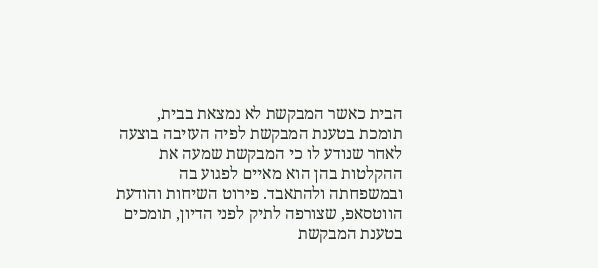הבית כאשר המבקשת לא נמצאת בבית, תומכת בטענת המבקשת לפיה העזיבה בוצעה לאחר שנודע לו כי המבקשת שמעה את ההקלטות בהן הוא מאיים לפגוע בה ובמשפחתה ולהתאבד. פירוט השיחות והודעת הווטסאפ, שצורפה לתיק לפני הדיון, תומכים בטענת המבקשת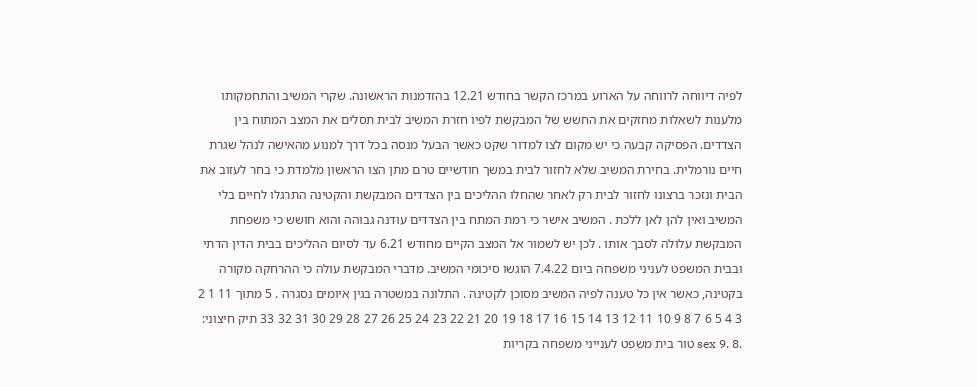לפיה דיווחה לרווחה על הארוע במרכז הקשר בחודש 12.21 בהזדמנות הראשונה. שקרי המשיב והתחמקותו מלענות לשאלות מחזקים את החשש של המבקשת לפיו חזרת המשיב לבית תסלים את המצב המתוח בין הצדדים. הפסיקה קבעה כי יש מקום לצו למדור שקט כאשר הבעל מנסה בכל דרך למנוע מהאישה לנהל שגרת חיים נורמלית. בחירת המשיב שלא לחזור לבית במשך חודשיים טרם מתן הצו הראשון מלמדת כי בחר לעזוב את הבית ונזכר ברצונו לחזור לבית רק לאחר שהחלו ההליכים בין הצדדים המבקשת והקטינה התרגלו לחיים בלי המשיב ואין להן לאן ללכת . המשיב אישר כי רמת המתח בין הצדדים עודנה גבוהה והוא חושש כי משפחת המבקשת עלולה לסבך אותו . לכן יש לשמור אל המצב הקיים מחודש 6.21 עד לסיום ההליכים בבית הדין הדתי ובבית המשפט לעניני משפחה ביום 7.4.22 הוגשו סיכומי המשיב. מדברי המבקשת עולה כי ההרחקה מקורה בקטינה, כאשר אין כל טענה לפיה המשיב מסוכן לקטינה . התלונה במשטרה בגין איומים נסגרה . 5 מתוך 11 1 2 3 4 5 6 7 8 9 10 11 12 13 14 15 16 17 18 19 20 21 22 23 24 25 26 27 28 29 30 31 32 33 תיק חיצוני: .8 .9 sex טור בית משפט לענייני משפחה בקריות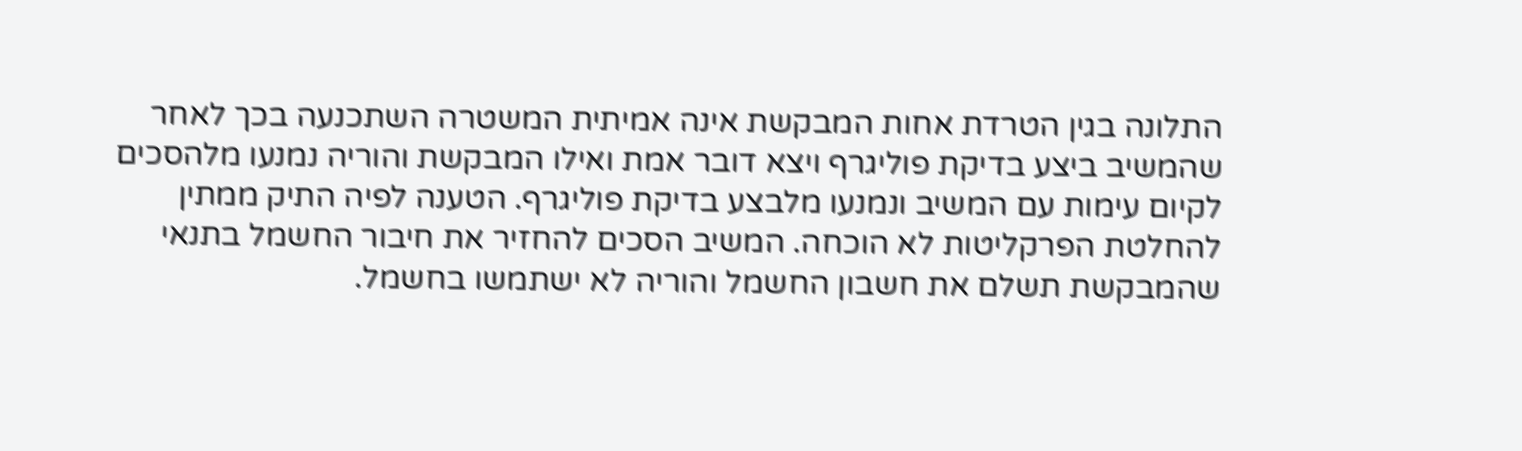התלונה בגין הטרדת אחות המבקשת אינה אמיתית המשטרה השתכנעה בכך לאחר שהמשיב ביצע בדיקת פוליגרף ויצא דובר אמת ואילו המבקשת והוריה נמנעו מלהסכים לקיום עימות עם המשיב ונמנעו מלבצע בדיקת פוליגרף. הטענה לפיה התיק ממתין להחלטת הפרקליטות לא הוכחה. המשיב הסכים להחזיר את חיבור החשמל בתנאי שהמבקשת תשלם את חשבון החשמל והוריה לא ישתמשו בחשמל.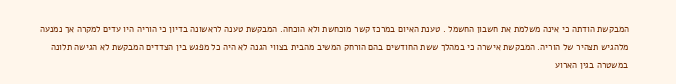המבקשת הודתה כי אינה משלמת את חשבון החשמל . טענת האיום במרכז קשר מוכחשת ולא הוכחה. המבקשת טענה לראשונה בדיון כי הוריה היו עדים למקרה אך נמנעה מלהגיש תצהיר של הוריה. המבקשת אישרה כי במהלך ששת החודשים בהם הורחק המשיב מהבית בצווי הגנה לא היה כל מפגש בין הצדדים המבקשת לא הגישה תלונה במשטרה בגין הארוע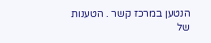הנטען במרכז קשר . הטענות של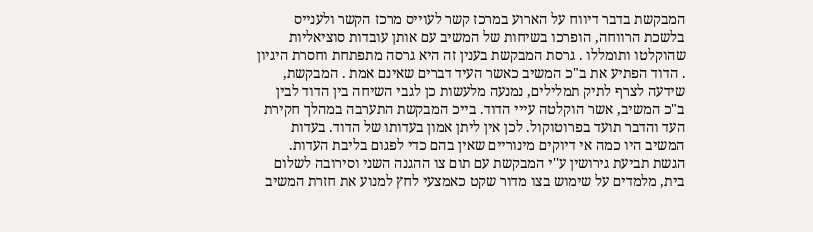המבקשת בדבר דיווח על הארוע במרכז קשר לעוייס מרכז הקשר ולענייס בלשכת הרווחה, הופרכו בשיחות של המשיב עם אותן עובדות סוציאליות שהוקלטו ותומללו . גרסת המבקשת בענין זה היא גרסה מתפתחת וחסרת היגיון . הדוד הפתיע את ב"כ המשיב כאשר העיד דברים שאינם אמת . המבקשת, שידעה לצרף לתיק תמלילים, נמנעה מלעשות כן לגבי השיחה בין הדוד לבין ב"כ המשיב, אשר הוקלטה עייי הדוד. בייכ המבקשת התערבה במהלך חקירת העד והדבר תועד בפרוטוקול. לכן אין ליתן אמון בעדותו של הדוד. בעדות המשיב היו כמה אי דיוקים מינוריים שאין בהם כדי לפגום בליבת העדות. הגשת תביעת גירושין ע''י המבקשת עם תום צו ההגנה השני וסירובה לשלום בית, מלמדים על שימוש בצו מדור שקט כאמצעי לחץ למנוע את חזרת המשיב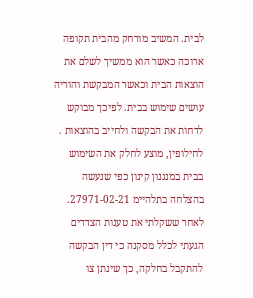לבית. המשיב מורחק מהבית תקופה ארוכה כאשר הוא ממשיך לשלם את הוצאות הבית וכאשר המבקשת והוריה עושים שימוש בבית. לפיכך מבוקש לדחות את הבקשה ולחייב בהוצאות . לחילופין, מוצע לחלק את השימוש בבית במנגנון קינון כפי שנעשה בהצלחה בתלהיימ 27971-02-21. לאחר ששקלתי את טענות הצדדים הגעתי לכלל מסקנה כי דין הבקשה להתקבל בחלקה, כך שינתן צו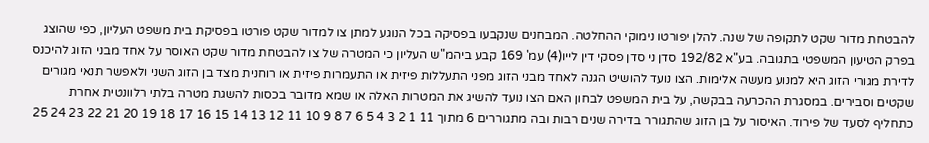להבטחת מדור שקט לתקופה של שנה. להלן יפורטו נימוקי ההחלטה. המבחנים שנקבעו בפסיקה בכל הנוגע למתן צו למדור שקט פורטו בפסיקת בית משפט העליון, כפי שהוצג בפרק הטיעון המשפטי בתגובה. בע"א 192/82 סדן ני סדן פסקי דין לייו(4) עמ' 169 קבע ביהמ"ש העליון כי המטרה של צו להבטחת מדור שקט האוסר על אחד מבני הזוג להיכנס לדירת מגורי הזוג היא למנוע מעשה אלימות. הצו נועד להושיט הגנה לאחד מבני הזוג מפני התעללות פיזית או התעמרות פיזית או רוחנית מצד בן הזוג השני ולאפשר תנאי מגורים שקטים וסבירים. במסגרת ההכרעה בבקשה, על בית המשפט לבחון האם הצו נועד להשיג את המטרות האלה או שמא מדובר בכסות להשגת מטרה בלתי רלוונטית אחרת כתחליף לסעד של פירוד. האיסור על בן הזוג שהתגורר בדירה שנים רבות ובה מתגוררים 6 מתוך 11 1 2 3 4 5 6 7 8 9 10 11 12 13 14 15 16 17 18 19 20 21 22 23 24 25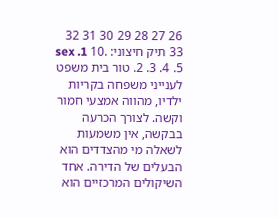26 27 28 29 30 31 32 33 תיק חיצוני: .10 sex .1 .2 .3 .4 .5 טור בית משפט לענייני משפחה בקריות ילדיו, מהווה אמצעי חמור וקשה. לצורך הכרעה בבקשה, אין משמעות לשאלה מי מהצדדים הוא הבעלים של הדירה. אחד השיקולים המרכזיים הוא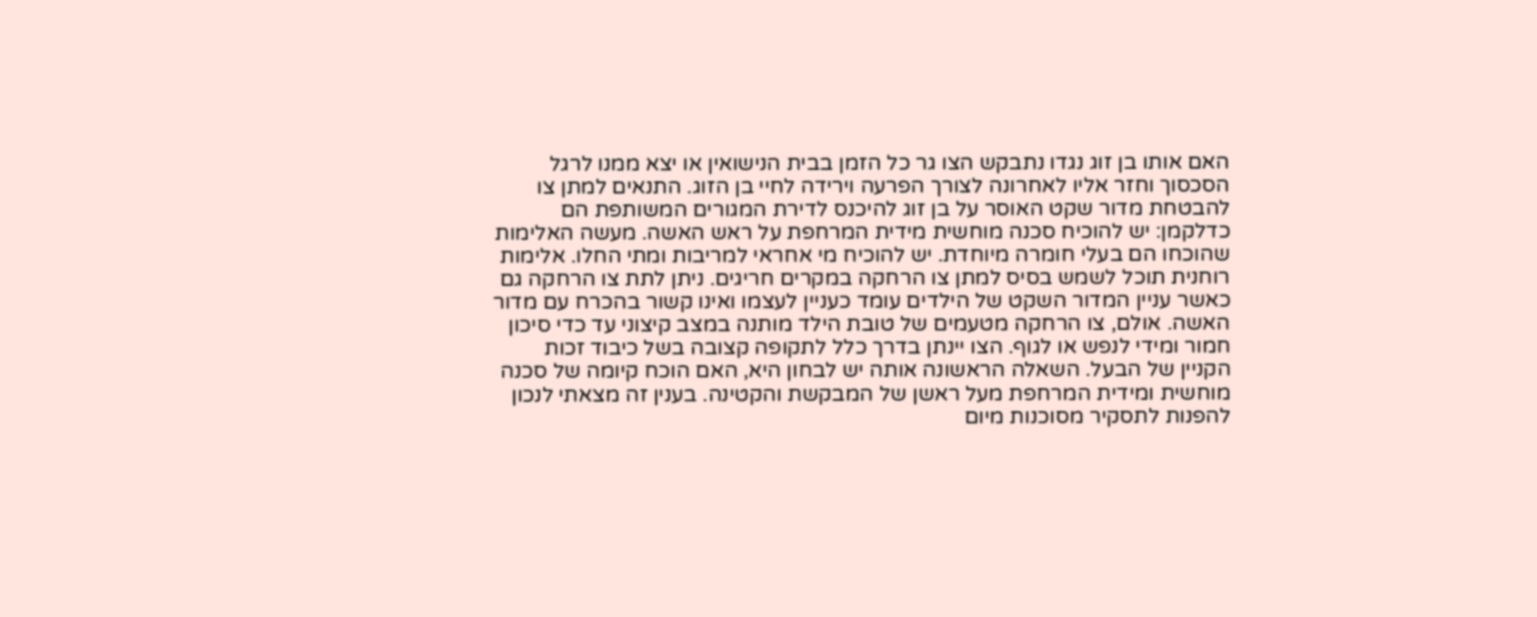האם אותו בן זוג נגדו נתבקש הצו גר כל הזמן בבית הנישואין או יצא ממנו לרגל הסכסוך וחזר אליו לאחרונה לצורך הפרעה וירידה לחיי בן הזוג. התנאים למתן צו להבטחת מדור שקט האוסר על בן זוג להיכנס לדירת המגורים המשותפת הם כדלקמן: יש להוכיח סכנה מוחשית מידית המרחפת על ראש האשה. מעשה האלימות שהוכחו הם בעלי חומרה מיוחדת. יש להוכיח מי אחראי למריבות ומתי החלו. אלימות רוחנית תוכל לשמש בסיס למתן צו הרחקה במקרים חריגים. ניתן לתת צו הרחקה גם כאשר עניין המדור השקט של הילדים עומד כעניין לעצמו ואינו קשור בהכרח עם מדור האשה. אולם, צו הרחקה מטעמים של טובת הילד מותנה במצב קיצוני עד כדי סיכון חמור ומידי לנפש או לגוף. הצו יינתן בדרך כלל לתקופה קצובה בשל כיבוד זכות הקניין של הבעל. השאלה הראשונה אותה יש לבחון היא, האם הוכח קיומה של סכנה מוחשית ומידית המרחפת מעל ראשן של המבקשת והקטינה. בענין זה מצאתי לנכון להפנות לתסקיר מסוכנות מיום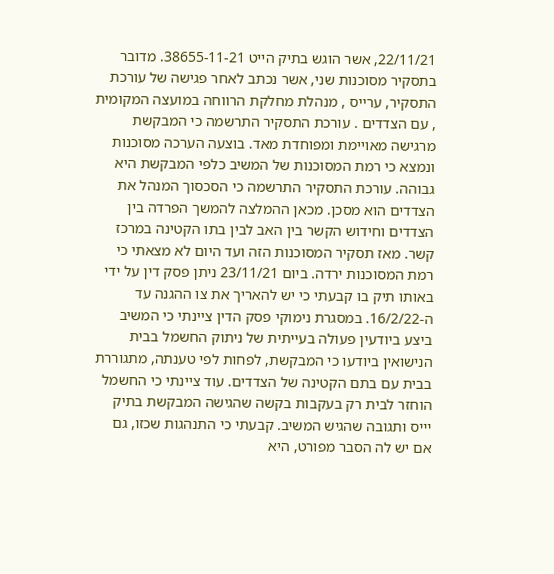22/11/21, אשר הוגש בתיק הייט 38655-11-21. מדובר בתסקיר מסוכנות שני, אשר נכתב לאחר פגישה של עורכת התסקיר, ערייס , מנהלת מחלקת הרווחה במועצה המקומית , עם הצדדים . עורכת התסקיר התרשמה כי המבקשת מרגישה מאויימת ומפוחדת מאד. בוצעה הערכה מסוכנות ונמצא כי רמת המסוכנות של המשיב כלפי המבקשת היא גבוהה. עורכת התסקיר התרשמה כי הסכסוך המנהל את הצדדים הוא מסכן. מכאן ההמלצה להמשך הפרדה בין הצדדים וחידוש הקשר בין האב לבין בתו הקטינה במרכז קשר. מאז תסקיר המסוכנות הזה ועד היום לא מצאתי כי רמת המסוכנות ירדה. ביום 23/11/21 ניתן פסק דין על ידי באותו תיק בו קבעתי כי יש להאריך את צו ההגנה עד ה-16/2/22. במסגרת נימוקי פסק הדין ציינתי כי המשיב ביצע ביודעין פעולה בעייתית של ניתוק החשמל בבית הנישואין ביודעו כי המבקשת, לפחות לפי טענתה, מתגוררת בבית עם בתם הקטינה של הצדדים. עוד ציינתי כי החשמל הוחזר לבית רק בעקבות בקשה שהגישה המבקשת בתיק יייס ותגובה שהגיש המשיב. קבעתי כי התנהגות שכזו, גם אם יש לה הסבר מפורט, היא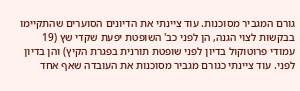גורם המגביר מסוכנות. עוד ציינתי את הדיונים הסוערים שהתקיימו בבקשות לצוי הגנה, הן לפני כב' השופטת יפעת שקדי שץ (19 עמודי פרוטוקול בדיון לפני שופטת תורנית בפגרת הקיץ) והן בדיון לפני. עוד ציינתי כגורם מגביר מסוכנות את העובדה שאף אחד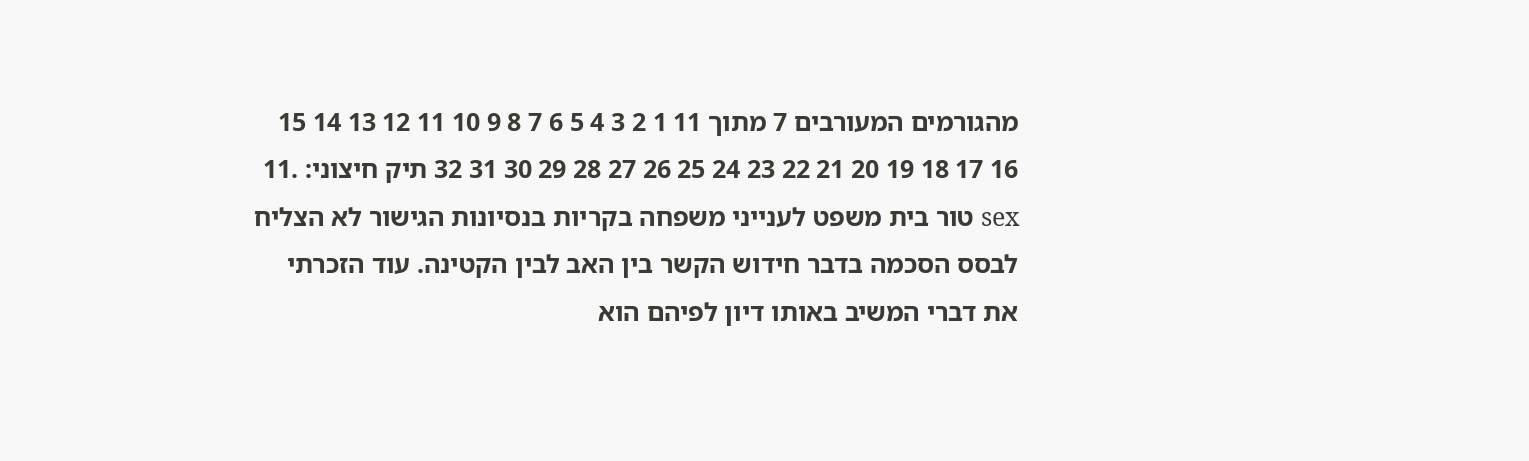מהגורמים המעורבים 7 מתוך 11 1 2 3 4 5 6 7 8 9 10 11 12 13 14 15 16 17 18 19 20 21 22 23 24 25 26 27 28 29 30 31 32 תיק חיצוני: .11 sex טור בית משפט לענייני משפחה בקריות בנסיונות הגישור לא הצליח לבסס הסכמה בדבר חידוש הקשר בין האב לבין הקטינה. עוד הזכרתי את דברי המשיב באותו דיון לפיהם הוא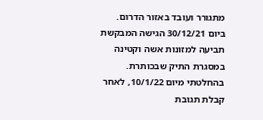מתגורר ועובד באזור הדרום. ביום 30/12/21 הגישה המבקשת תביעה למזונות אשה וקטינה במסגרת התיק שבכותרת. בהחלטתי מיום 10/1/22, לאחר קבלת תגובת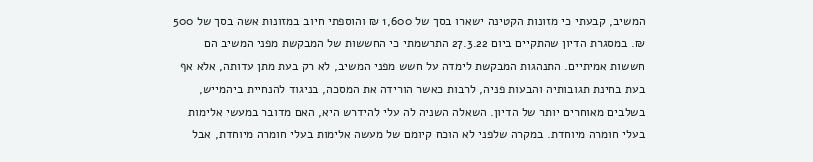המשיב, קבעתי כי מזונות הקטינה ישארו בסך של 1,600 ₪ והוספתי חיוב במזונות אשה בסך של 500 ₪. במסגרת הדיון שהתקיים ביום 27.3.22 התרשמתי כי החששות של המבקשת מפני המשיב הם חששות אמיתיים. התנהגות המבקשת לימדה על חשש מפני המשיב, לא רק בעת מתן עדותה, אלא אף בעת בחינת תגובותיה והבעות פניה, לרבות כאשר הורידה את המסכה, בניגוד להנחיית ביהמייש, בשלבים מאוחרים יותר של הדיון. השאלה השניה לה עלי להידרש היא, האם מדובר במעשי אלימות בעלי חומרה מיוחדת. במקרה שלפני לא הוכח קיומם של מעשה אלימות בעלי חומרה מיוחדת, אבל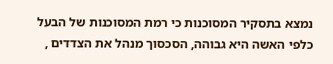נמצא בתסקיר המסוכנות כי רמת המסוכנות של הבעל כלפי האשה היא גבוהה, הסכסוך מנהל את הצדדים ,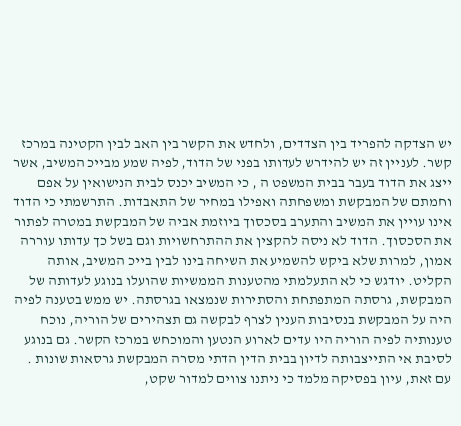יש הצדקה להפריד בין הצדדים, ולחדש את הקשר בין האב לבין הקטינה במרכז קשר. לעניין זה יש להידרש לעדותו בפני של הדוד, לפיה שמע מבייכ המשיב, אשר ייצג את הדוד בעבר בבית המשפט ה , כי המשיב יכנס לבית הנישואין על אפם וחמתם של המבקשת ומשפחתה ואפילו במחיר של התאבדות. התרשמתי כי הדוד אינו עויין את המשיב והתערב בסכסוך ביוזמת אביה של המבקשת במטרה לפתור את הסכסוך. הדוד לא ניסה להקצין את ההתרחשויות וגם בשל כך עדותו עוררה אמון, למרות שלא ביקש להשמיע את השיחה בינו לבין בייכ המשיב, אותה הקליט. יודגש כי לא התעלמתי מהטענות הממשיות שהועלו בנוגע לעדותה של המבקשת, גרסתה המתפתחת והסתירות שנמצאו בגרסתה. יש ממש בטענה לפיה היה על המבקשת בנסיבות הענין לצרף לבקשה גם תצהירים של הוריה, נוכח טענותיה לפיה הוריה היו עדים לארוע הנטען והמוכחש במרכז הקשר. גם בנוגע לסיבת אי התייצבותה לדיון בבית הדין הדתי מסרה המבקשת גרסאות שונות . עם זאת, עיון בפסיקה מלמד כי ניתנו צווים למדור שקט,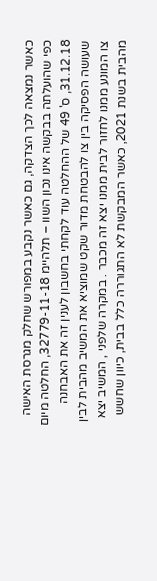כאשר נמצאה לכך הצדקה, גם כאשר נקבע במפורש שחלק מגרסת האישה כפי שהועלתה בבקשה אינו נכון השוו – תלהיימ 32779-11-18, החלטה מיום 31.12.18, ס' 49 של ההחלטה עוד לקחתי בחשבון לענין זה את האבחנה שעושה הפסיקה בין צו להבטחת מדור שקט שמוציא את המשיב מהבית לבין צו המונע ממנו לחזור לבית ממנו יצא זה מכבר . במקרה שלפני , המשיב יצא מהבית בשנת 2021, כאשר המבקשת לא התגוררה כלל בבית, כיוון שחשש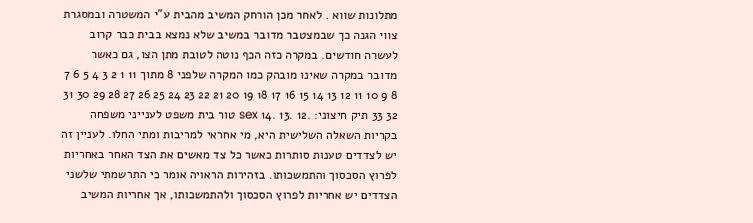מתלונות שווא . לאחר מכן הורחק המשיב מהבית ע"י המשטרה ובמסגרת צווי הגנה כך שבמצטבר מדובר במשיב שלא נמצא בבית כבר קרוב לעשרה חודשים. במקרה כזה הכף נוטה לטובת מתן הצו, גם כאשר מדובר במקרה שאינו מובהק כמו המקרה שלפני 8 מתוך 11 1 2 3 4 5 6 7 8 9 10 11 12 13 14 15 16 17 18 19 20 21 22 23 24 25 26 27 28 29 30 31 32 33 תיק חיצוני: .12 .13 .14 sex טור בית משפט לענייני משפחה בקריות השאלה השלישית היא, מי אחראי למריבות ומתי החלו. לעניין זה יש לצדדים טענות סותרות כאשר כל צד מאשים את הצד האחר באחריות לפרוץ הסכסוך והתמשכותו. בזהירות הראויה אומר כי התרשמתי שלשני הצדדים יש אחריות לפרוץ הסכסוך ולהתמשכותו, אך אחריות המשיב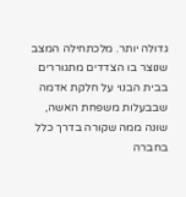גדולה יותר. מלכתחילה המצב שנוצר בו הצדדים מתגוררים בבית הבנוי על חלקת אדמה שבבעלות משפחת האשה, שונה ממה שקורה בדרך כלל בחברה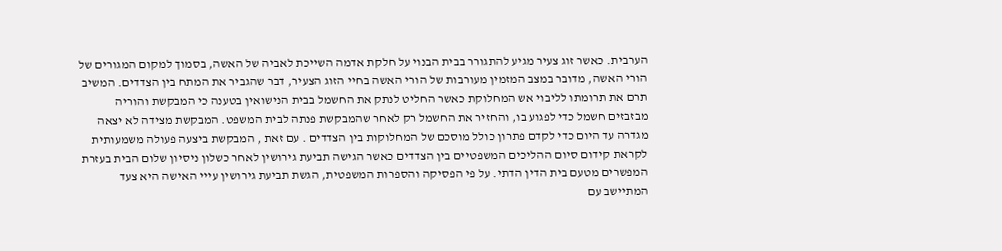הערבית. כאשר זוג צעיר מגיע להתגורר בבית הבנוי על חלקת אדמה השייכת לאביה של האשה, בסמוך למקום המגורים של הורי האשה, מדובר במצב המזמין מעורבות של הורי האשה בחיי הזוג הצעיר, דבר שהגביר את המתח בין הצדדים. המשיב תרם את תרומתו לליבוי אש המחלוקת כאשר החליט לנתק את החשמל בבית הנישואין בטענה כי המבקשת והוריה מבזבזים חשמל כדי לפגוע בו, והחזיר את החשמל רק לאחר שהמבקשת פנתה לבית המשפט. המבקשת מצידה לא יצאה מגדרה עד היום כדי לקדם פתרון כולל מוסכם של המחלוקות בין הצדדים . עם זאת , המבקשת ביצעה פעולה משמעותית לקראת קידום סיום ההליכים המשפטיים בין הצדדים כאשר הגישה תביעת גירושין לאחר כשלון ניסיון שלום הבית בעזרת המפשרים מטעם בית הדין הדתי. על פי הפסיקה והספרות המשפטית, הגשת תביעת גירושין עייי האישה היא צעד המתיישב עם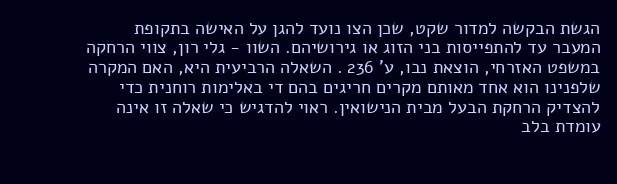הגשת הבקשה למדור שקט, שכן הצו נועד להגן על האישה בתקופת המעבר עד להתפייסות בני הזוג או גירושיהם. השוו - גלי רון, צווי הרחקה במשפט האזרחי, הוצאת נבו, ע' 236 . השאלה הרביעית היא, האם המקרה שלפנינו הוא אחד מאותם מקרים חריגים בהם די באלימות רוחנית כדי להצדיק הרחקת הבעל מבית הנישואין. ראוי להדגיש כי שאלה זו אינה עומדת בלב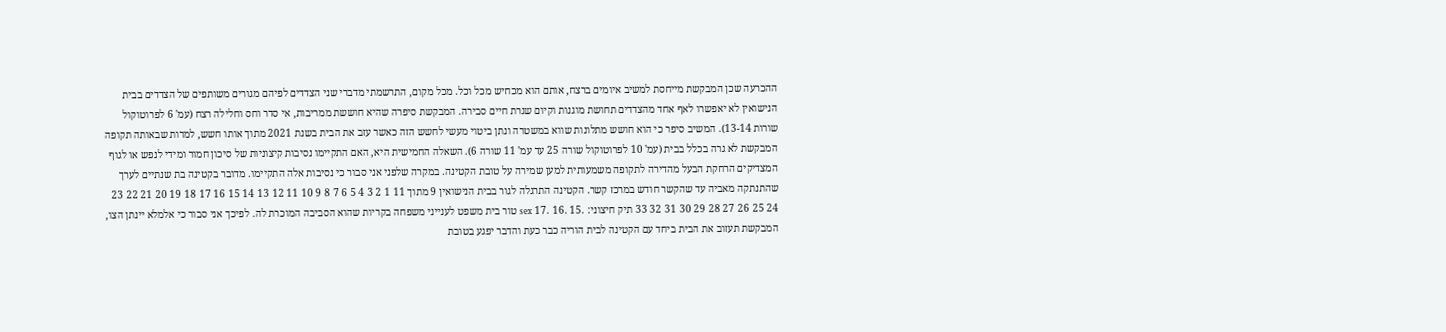ההכרעה שכן המבקשת מייחסת למשיב איומים ברצח, אותם הוא מכחיש מכל וכל. מכל מקום, התרשמתי מדברי שני הצדדים לפיהם מגורים משותפים של הצדדים בבית הנישואין לא יאפשרו לאף אחד מהצדדים תחושת מוגנות וקיום שגרת חיים סבירה. המבקשת סיפרה שהיא חוששת ממריבות, אי סדר וחס וחלילה רצח (עמ' 6 לפרוטוקול שורות 13-14). המשיב סיפר כי הוא חושש מתלונות שווא במשטרה ונתן ביטוי מעשי לחשש הזה כאשר עזב את הבית בשנת 2021 מתוך אותו חשש, למרות שבאותה תקופה המבקשת לא גרה בכלל בבית (עמ' 10 לפרוטוקול שורה 25 עד עמ' 11 שורה 6). השאלה החמישית היא, האם התקיימו נסיבות קיצוניות של סיכון חמור ומידי לנפש או לגוף המצדיקים הרחקת הבעל מהדירה לתקופה משמעותית למען שמירה על טובת הקטינה. במקרה שלפני אני סבור כי נסיבות אלה התקיימו. מדובר בקטינה בת שנתיים לערך שהתנתקה מאביה עד שהקשר חודש במרכז קשר. הקטינה התרגלה לגור בבית הנישואין 9 מתוך 11 1 2 3 4 5 6 7 8 9 10 11 12 13 14 15 16 17 18 19 20 21 22 23 24 25 26 27 28 29 30 31 32 33 תיק חיצוני: .15 .16 .17 sex טור בית משפט לענייני משפחה בקריות שהוא הסביבה המוכרת לה. לפיכך אני סבור כי אלמלא יינתן הצו, המבקשת תעזוב את הבית ביחד עם הקטינה לבית הוריה כבר כעת והדבר יפגע בטובת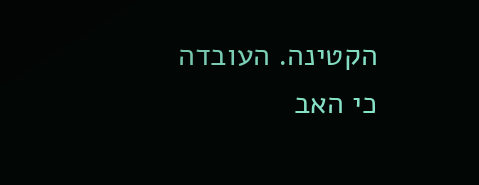הקטינה. העובדה כי האב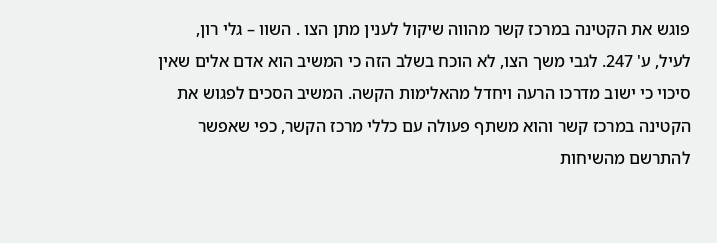פוגש את הקטינה במרכז קשר מהווה שיקול לענין מתן הצו . השוו – גלי רון, לעיל, ע' 247. לגבי משך הצו, לא הוכח בשלב הזה כי המשיב הוא אדם אלים שאין סיכוי כי ישוב מדרכו הרעה ויחדל מהאלימות הקשה. המשיב הסכים לפגוש את הקטינה במרכז קשר והוא משתף פעולה עם כללי מרכז הקשר, כפי שאפשר להתרשם מהשיחות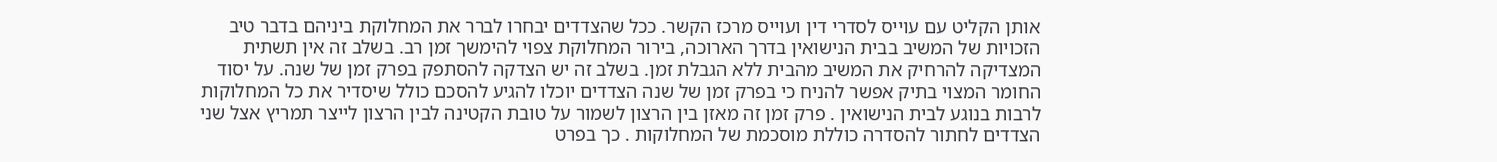אותן הקליט עם עוייס לסדרי דין ועוייס מרכז הקשר. ככל שהצדדים יבחרו לברר את המחלוקת ביניהם בדבר טיב הזכויות של המשיב בבית הנישואין בדרך הארוכה, בירור המחלוקת צפוי להימשך זמן רב. בשלב זה אין תשתית המצדיקה להרחיק את המשיב מהבית ללא הגבלת זמן. בשלב זה יש הצדקה להסתפק בפרק זמן של שנה. על יסוד החומר המצוי בתיק אפשר להניח כי בפרק זמן של שנה הצדדים יוכלו להגיע להסכם כולל שיסדיר את כל המחלוקות לרבות בנוגע לבית הנישואין . פרק זמן זה מאזן בין הרצון לשמור על טובת הקטינה לבין הרצון לייצר תמריץ אצל שני הצדדים לחתור להסדרה כוללת מוסכמת של המחלוקות . כך בפרט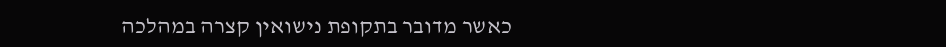כאשר מדובר בתקופת נישואין קצרה במהלכה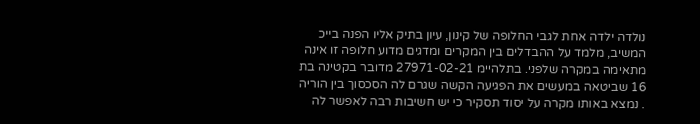נולדה ילדה אחת לגבי החלופה של קינון, עיון בתיק אליו הפנה בייכ המשיב, מלמד על ההבדלים בין המקרים ומדגים מדוע חלופה זו אינה מתאימה במקרה שלפני. בתלהיימ 27971-02-21 מדובר בקטינה בת 16 שביטאה במעשים את הפגיעה הקשה שגרם לה הסכסוך בין הוריה . נמצא באותו מקרה על יסוד תסקיר כי יש חשיבות רבה לאפשר לה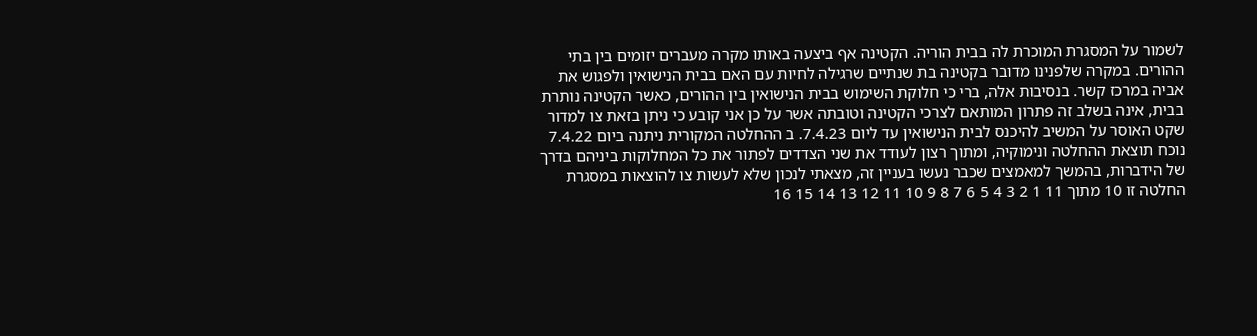לשמור על המסגרת המוכרת לה בבית הוריה. הקטינה אף ביצעה באותו מקרה מעברים יזומים בין בתי ההורים. במקרה שלפנינו מדובר בקטינה בת שנתיים שרגילה לחיות עם האם בבית הנישואין ולפגוש את אביה במרכז קשר. בנסיבות אלה, ברי כי חלוקת השימוש בבית הנישואין בין ההורים, כאשר הקטינה נותרת בבית, אינה בשלב זה פתרון המותאם לצרכי הקטינה וטובתה אשר על כן אני קובע כי ניתן בזאת צו למדור שקט האוסר על המשיב להיכנס לבית הנישואין עד ליום 7.4.23. ב ההחלטה המקורית ניתנה ביום 7.4.22 נוכח תוצאת ההחלטה ונימוקיה, ומתוך רצון לעודד את שני הצדדים לפתור את כל המחלוקות ביניהם בדרך של הידברות, בהמשך למאמצים שכבר נעשו בעניין זה, מצאתי לנכון שלא לעשות צו להוצאות במסגרת החלטה זו 10 מתוך 11 1 2 3 4 5 6 7 8 9 10 11 12 13 14 15 16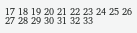17 18 19 20 21 22 23 24 25 26 27 28 29 30 31 32 33